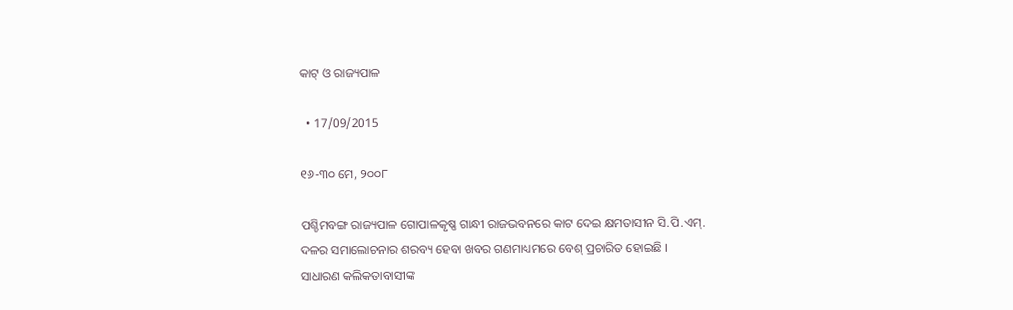କାଟ୍ ଓ ରାଜ୍ୟପାଳ

  • 17/09/2015

୧୬-୩୦ ମେ, ୨୦୦୮

ପଶ୍ଚିମବଙ୍ଗ ରାଜ୍ୟପାଳ ଗୋପାଳକୃଷ୍ଣ ଗାନ୍ଧୀ ରାଜଭବନରେ କାଟ ଦେଇ କ୍ଷମତାସୀନ ସି.ପି.ଏମ୍. ଦଳର ସମାଲୋଚନାର ଶରବ୍ୟ ହେବା ଖବର ଗଣମାଧ୍ୟମରେ ବେଶ୍ ପ୍ରଚାରିତ ହୋଇଛି । ସାଧାରଣ କଲିକତାବାସୀଙ୍କ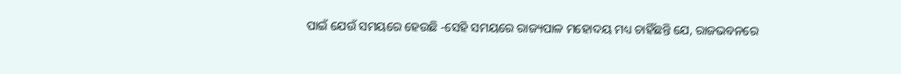ପାଇଁ ଯେଉଁ ସମୟରେ ହେଉଛି -ସେହି ସମୟରେ ରାଜ୍ୟପାଳ ମହୋଦୟ ମଧ୍ୟ ଚାହିଁଛନ୍ତି ଯେ, ରାଜଭବନରେ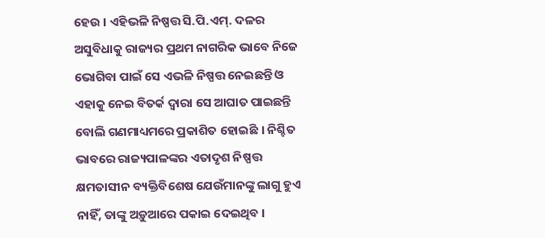ହେଉ । ଏହିଭଳି ନିଷ୍ପତ୍ତ ସି.ପି.ଏମ୍. ଦଳର ଅସୁବିଧାକୁ ରାଜ୍ୟର ପ୍ରଥମ ନାଗରିକ ଭାବେ ନିଜେ ଭୋଗିବା ପାଇଁ ସେ ଏଭଳି ନିଷ୍ପତ୍ତ ନେଇଛନ୍ତି ଓ ଏହାକୁ ନେଇ ବିତର୍କ ଦ୍ୱାରା ସେ ଆଘାତ ପାଇଛନ୍ତି ବୋଲି ଗଣମାଧ୍ୟମରେ ପ୍ରକାଶିତ ହୋଇଛି । ନିଶ୍ଚିତ ଭାବରେ ରାଜ୍ୟପାଳଙ୍କର ଏତାଦୃଶ ନିଷ୍ପତ୍ତ କ୍ଷମତାସୀନ ବ୍ୟକ୍ତିବିଶେଷ ଯେଉଁମାନଙ୍କୁ ଲାଗୁ ହୁଏ ନାହିଁ, ତାଙ୍କୁ ଅଡ଼ୁଆରେ ପକାଇ ଦେଇଥିବ ।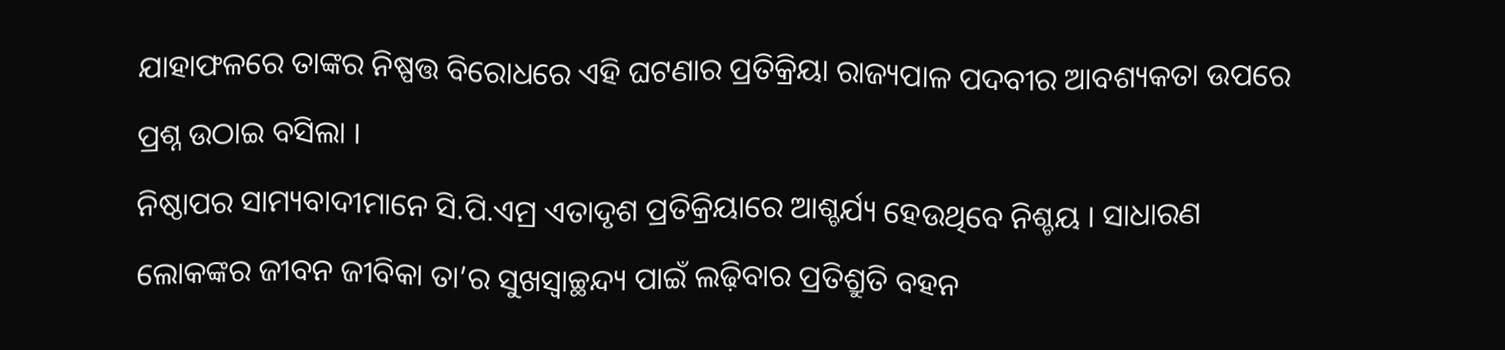ଯାହାଫଳରେ ତାଙ୍କର ନିଷ୍ପତ୍ତ ବିରୋଧରେ ଏହି ଘଟଣାର ପ୍ରତିକ୍ରିୟା ରାଜ୍ୟପାଳ ପଦବୀର ଆବଶ୍ୟକତା ଉପରେ ପ୍ରଶ୍ନ ଉଠାଇ ବସିଲା ।
ନିଷ୍ଠାପର ସାମ୍ୟବାଦୀମାନେ ସି.ପି.ଏମ୍ର ଏତାଦୃଶ ପ୍ରତିକ୍ରିୟାରେ ଆଶ୍ଚର୍ଯ୍ୟ ହେଉଥିବେ ନିଶ୍ଚୟ । ସାଧାରଣ ଲୋକଙ୍କର ଜୀବନ ଜୀବିକା ତା’ର ସୁଖସ୍ୱାଚ୍ଛନ୍ଦ୍ୟ ପାଇଁ ଲଢ଼ିବାର ପ୍ରତିଶ୍ରୁତି ବହନ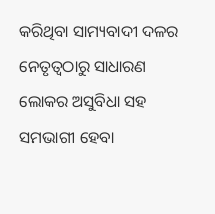କରିଥିବା ସାମ୍ୟବାଦୀ ଦଳର ନେତୃତ୍ୱଠାରୁ ସାଧାରଣ ଲୋକର ଅସୁବିଧା ସହ ସମଭାଗୀ ହେବା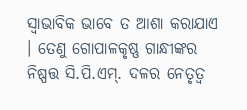ସ୍ୱାଭାବିକ ଭାବେ ତ ଆଶା କରାଯାଏ । ତେଣୁ ଗୋପାଳକୃଷ୍ଣ ଗାନ୍ଧୀଙ୍କର ନିଷ୍ପତ୍ତ ସି.ପି.ଏମ୍. ଦଳର ନେତୃତ୍ୱ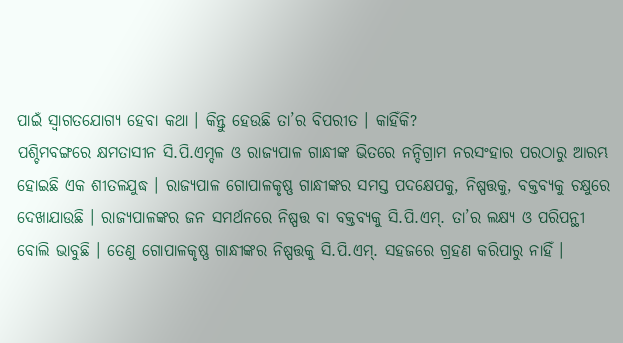ପାଇଁ ସ୍ୱାଗତଯୋଗ୍ୟ ହେବା କଥା । କିନ୍ତୁ ହେଉଛି ତା’ର ବିପରୀତ । କାହିଁକି?
ପଶ୍ଚିମବଙ୍ଗରେ କ୍ଷମତାସୀନ ସି.ପି.ଏମ୍ଦଳ ଓ ରାଜ୍ୟପାଳ ଗାନ୍ଧୀଙ୍କ ଭିତରେ ନନ୍ଦିଗ୍ରାମ ନରସଂହାର ପରଠାରୁ ଆରମ୍ଭ ହୋଇଛି ଏକ ଶୀତଳଯୁଦ୍ଧ । ରାଜ୍ୟପାଳ ଗୋପାଳକୃଷ୍ଣ ଗାନ୍ଧୀଙ୍କର ସମସ୍ତ ପଦକ୍ଷେପକୁ, ନିଷ୍ପତ୍ତକୁ, ବକ୍ତବ୍ୟକୁ ଚକ୍ଷୁରେ ଦେଖାଯାଉଛି । ରାଜ୍ୟପାଳଙ୍କର ଜନ ସମର୍ଥନରେ ନିଷ୍ପତ୍ତ ବା ବକ୍ତବ୍ୟକୁ ସି.ପି.ଏମ୍. ତା’ର ଲକ୍ଷ୍ୟ ଓ ପରିପନ୍ଥୀ ବୋଲି ଭାବୁଛି । ତେଣୁ ଗୋପାଳକୃଷ୍ଣ ଗାନ୍ଧୀଙ୍କର ନିଷ୍ପତ୍ତକୁ ସି.ପି.ଏମ୍. ସହଜରେ ଗ୍ରହଣ କରିପାରୁ ନାହିଁ ।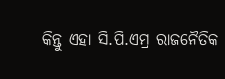କିନ୍ତୁ ଏହା ସି.ପି.ଏମ୍ର ରାଜନୈତିକ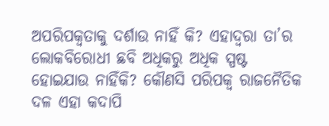ଅପରିପକ୍ୱତାକୁ ଦର୍ଶାଉ ନାହିଁ କି? ଏହାଦ୍ୱରା ତା’ର ଲୋକବିରୋଧୀ ଛବି ଅଧିକରୁ ଅଧିକ ସ୍ପଷ୍ଟ ହୋଇଯାଉ ନାହିଁକି? କୌଣସି ପରିପକ୍ୱ ରାଜନୈତିକ ଦଳ ଏହା କଦାପି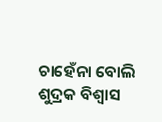ଚାହେଁନା ବୋଲି ଶୁଦ୍ରକ ବିଶ୍ୱାସ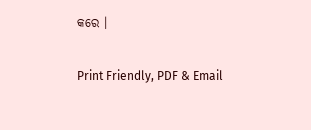କରେ ।

Print Friendly, PDF & Email